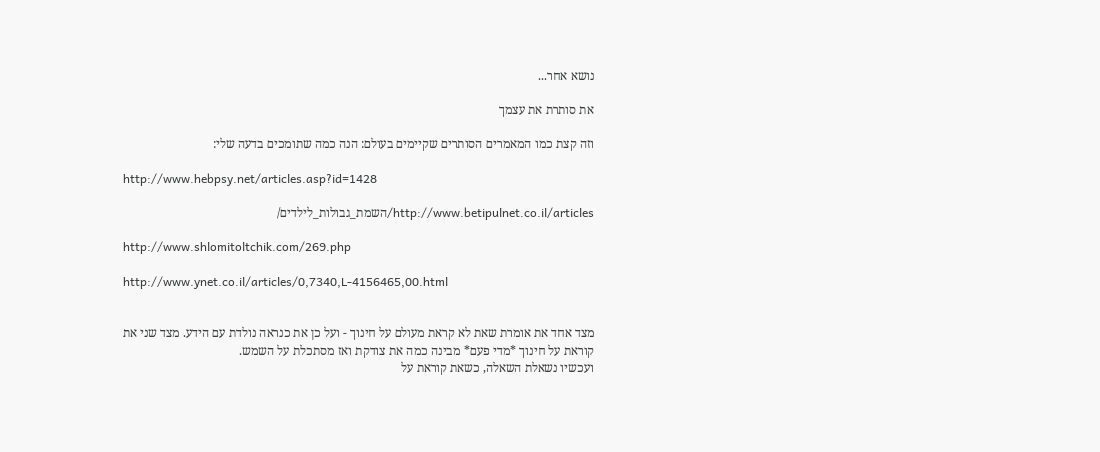נושא אחר...

את סותרת את עצמך

וזה קצת כמו המאמרים הסותרים שקיימים בעולם: הנה כמה שתומכים בדעה שלי:

http://www.hebpsy.net/articles.asp?id=1428

http://www.betipulnet.co.il/articles/השמת_גבולות_לילדים/

http://www.shlomitoltchik.com/269.php

http://www.ynet.co.il/articles/0,7340,L-4156465,00.html


מצד אחד את אומרת שאת לא קראת מעולם על חינוך - ועל כן את כנראה נולדת עם הידע. מצד שני את קוראת על חינוך *מדי פעם* מבינה כמה את צודקת ואז מסתכלת על השמש.
ועכשיו נשאלת השאלה, כשאת קוראת על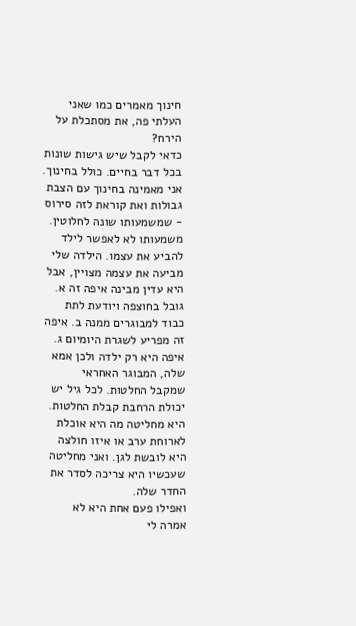חינוך מאמרים כמו שאני העלתי פה, את מסתכלת על הירח?
כדאי לקבל שיש גישות שונות בכל דבר בחיים. כולל בחינוך. אני מאמינה בחינוך עם הצבת גבולות ואת קוראת לזה סירוס - שמשמעותו שונה לחלוטין. משמעותו לא לאפשר לילד להביע את עצמו. הילדה שלי מביעה את עצמה מצויין, אבל היא עדין מבינה איפה זה א. גובל בחוצפה ויודעת לתת כבוד למבוגרים ממנה ב. איפה זה מפריע לשגרת היומיום ג. איפה היא רק ילדה ולכן אמא שלה, המבוגר האחראי שמקבל החלטות. לכל גיל יש יכולת הרחבת קבלת החלטות. היא מחליטה מה היא אוכלת לארוחת ערב או איזו חולצה היא לובשת לגן. ואני מחליטה שעכשיו היא צריכה לסדר את החדר שלה.
ואפילו פעם אחת היא לא אמרה לי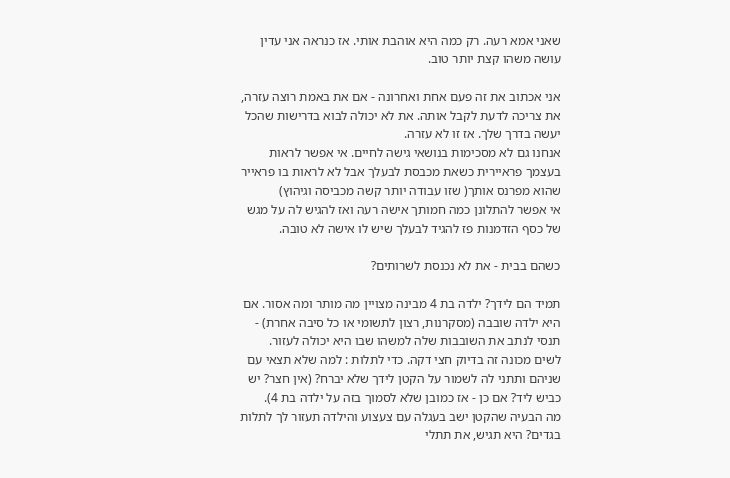שאני אמא רעה. רק כמה היא אוהבת אותי. אז כנראה אני עדין עושה משהו קצת יותר טוב.

אני אכתוב את זה פעם אחת ואחרונה - אם את באמת רוצה עזרה, את צריכה לדעת לקבל אותה. את לא יכולה לבוא בדרישות שהכל יעשה בדרך שלך. אז זו לא עזרה.
אנחנו גם לא מסכימות בנושאי גישה לחיים. אי אפשר לראות בעצמך פראיירית כשאת מכבסת לבעלך אבל לא לראות בו פראייר שהוא מפרנס אותך( שזו עבודה יותר קשה מכביסה וגיהוץ)
אי אפשר להתלונן כמה חמותך אישה רעה ואז להגיש לה על מגש של כסף הזדמנות פז להגיד לבעלך שיש לו אישה לא טובה.

כשהם בבית - את לא נכנסת לשרותים?

תמיד הם לידך? ילדה בת 4 מבינה מצויין מה מותר ומה אסור. אם היא ילדה שובבה (מסקרנות, רצון לתשומי או כל סיבה אחרת) - תנסי לנתב את השובבות שלה למשהו שבו היא יכולה לעזור.
לשים מכונה זה בדיוק חצי דקה. כדי לתלות : למה שלא תצאי עם שניהם ותתני לה לשמור על הקטן לידך שלא יברח? (אין חצר? יש כביש ליד? אם כן - אז כמובן שלא לסמוך בזה על ילדה בת 4).
מה הבעיה שהקטן ישב בעגלה עם צעצוע והילדה תעזור לך לתלות בגדים? היא תגיש, את תתלי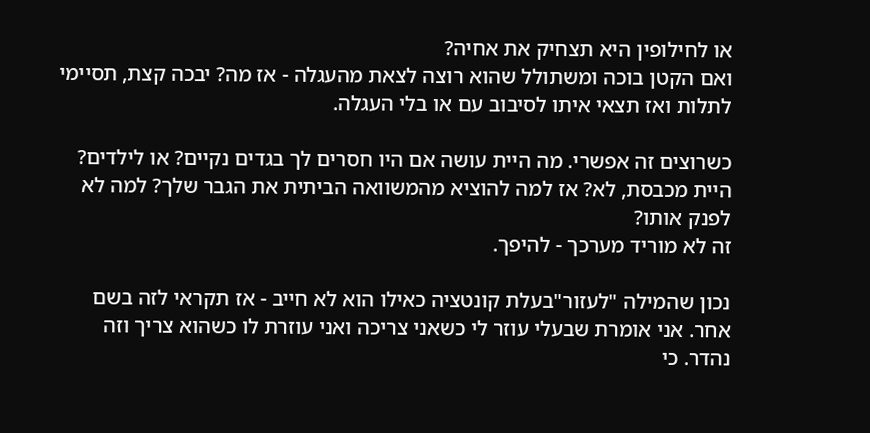או לחילופין היא תצחיק את אחיה?
ואם הקטן בוכה ומשתולל שהוא רוצה לצאת מהעגלה - אז מה? יבכה קצת, תסיימי לתלות ואז תצאי איתו לסיבוב עם או בלי העגלה.

כשרוצים זה אפשרי. מה היית עושה אם היו חסרים לך בגדים נקיים? או לילדים? היית מכבסת, לא? אז למה להוציא מהמשוואה הביתית את הגבר שלך? למה לא לפנק אותו?
זה לא מוריד מערכך - להיפך.

נכון שהמילה "לעזור"בעלת קונטציה כאילו הוא לא חייב - אז תקראי לזה בשם אחר. אני אומרת שבעלי עוזר לי כשאני צריכה ואני עוזרת לו כשהוא צריך וזה נהדר. כי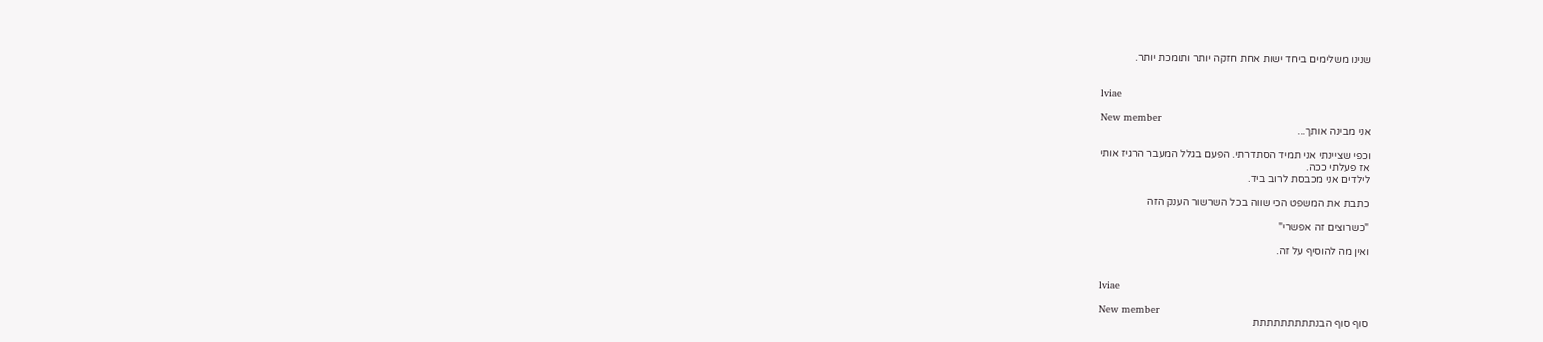שנינו משלימים ביחד ישות אחת חזקה יותר ותומכת יותר.


lviae

New member
אני מבינה אותך...

וכפי שציינתי אני תמיד הסתדרתי. הפעם בגלל המעבר הרגיז אותי
אז פעלתי ככה.
לילדים אני מכבסת לרוב ביד.

כתבת את המשפט הכי שווה בכל השרשור הענק הזה

"כשרוצים זה אפשרי"

ואין מה להוסיף על זה.


lviae

New member
סוף סוף הבנתתתתתתתתת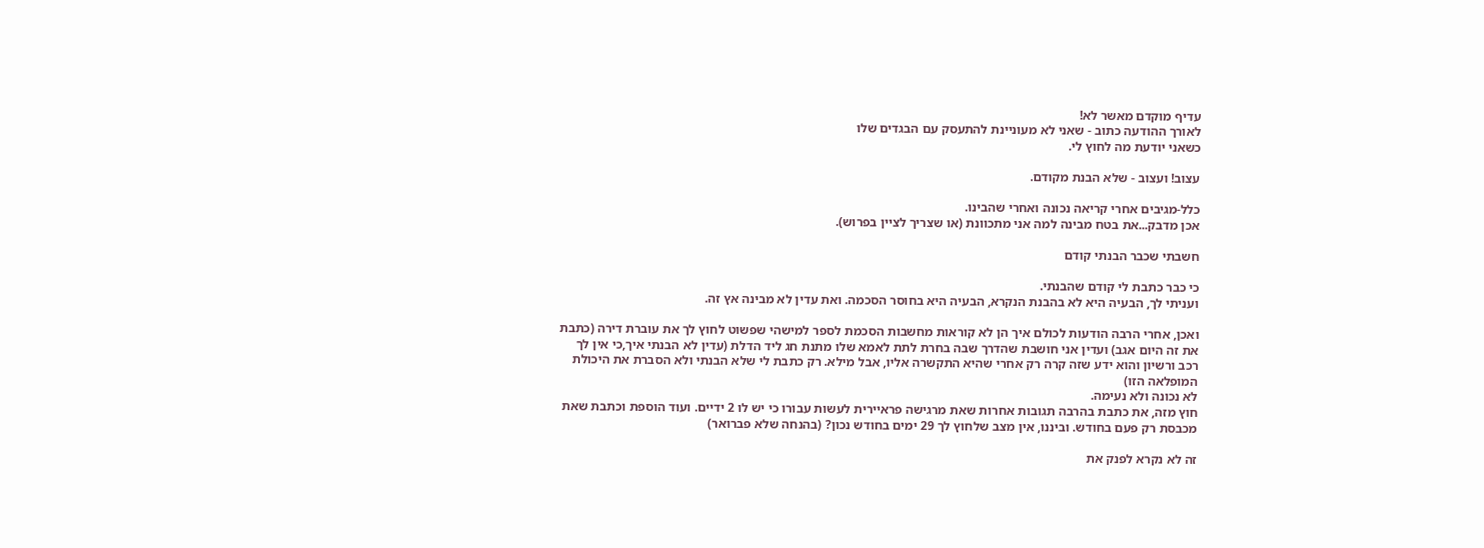עדיף מוקדם מאשר לא!
לאורך ההודעה כתוב - שאני לא מעוניינת להתעסק עם הבגדים שלו
כשאני יודעת מה לחוץ לי.

עצוב! ועצוב - שלא הבנת מקודם.

כלל-מגיבים אחרי קריאה נכונה ואחרי שהבינו.
אכן מדבק...את בטח מבינה למה אני מתכוונת (או שצריך לציין בפרוש).

חשבתי שכבר הבנתי קודם

כי כבר כתבת לי קודם שהבנתי.
ועניתי לך, הבעיה היא לא בהבנת הנקרא, הבעיה היא בחוסר הסכמה. ואת עדין לא מבינה אץ זה.

ואכן, אחרי הרבה הודעות לכולם איך הן לא קוראות מחשבות הסכמת לספר למישהי שפשוט לחוץ לך את עוברת דירה (כתבת את זה היום אגב) ועדין אני חושבת שהדרך שבה בחרת לתת לאמא שלו מתנת חג ליד הדלת (עדין לא הבנתי איך,כי אין לך רכב ורשיון והוא ידע שזה קרה רק אחרי שהיא התקשרה אליו, אבל מילא. רק כתבת לי שלא הבנתי ולא הסברת את היכולת המופלאה הזו)
לא נכונה ולא נעימה.
חוץ מזה, את כתבת בהרבה תגובות אחרות שאת מרגישה פראיירית לעשות עבורו כי יש לו 2 ידיים. ועוד הוספת וכתבת שאת מכבסת רק פעם בחודש. וביננו, אין מצב שלחוץ לך 29 ימים בחודש נכון? (בהנחה שלא פברואר)

זה לא נקרא לפנק את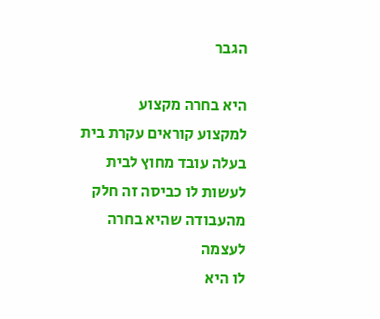הגבר

היא בחרה מקצוע
למקצוע קוראים עקרת בית
בעלה עובד מחוץ לבית
לעשות לו כביסה זה חלק מהעבודה שהיא בחרה לעצמה
לו היא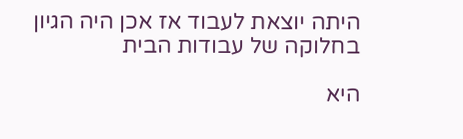היתה יוצאת לעבוד אז אכן היה הגיון בחלוקה של עבודות הבית

היא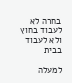בחרה לא לעבוד בחוץ ולא לעבוד בבית

למעלה